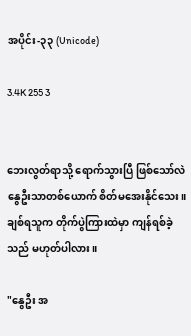အပိုင်း-၃၃ (Unicode)

3.4K 255 3


ဘေးလွတ်ရာသို့ ရောက်သွားပြီ ဖြစ်သော်လဲ နွေဦးသာတစ်ယောက် စိတ်မအေးနိုင်သေး။ ချစ်ရသူက တိုက်ပွဲကြားထဲမှာ ကျန်ရစ်ခဲ့သည် မဟုတ်ပါလား။

"နွေဦး အ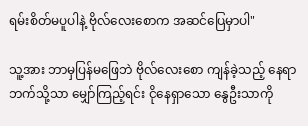ရမ်းစိတ်မပူပါနဲ့ ဗိုလ်လေးစောက အဆင်ပြေမှာပါ"

သူ့အား ဘာမှပြန်မဖြေဘဲ ဗိုလ်လေးစော ကျန်ခဲ့သည့် နေရာဘက်သို့သာ မျှော်ကြည့်ရင်း ငိုနေရှာသော နွေဦးသာကို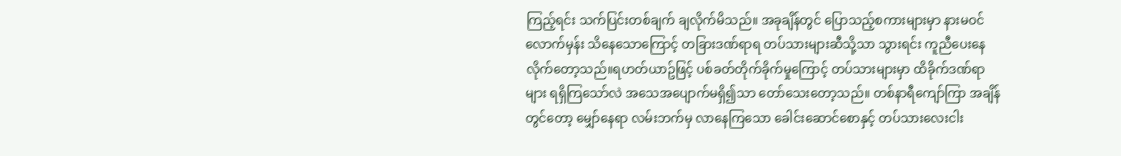ကြည့်ရင်း သက်ပြင်းတစ်ချက် ချလိုက်မိသည်။ အခုချိန်တွင် ပြောသည့်စကားများမှာ နားမဝင်လောက်မှန်း သိနေသောကြောင့် တခြားဒဏ်ရာရ တပ်သားများဆီသို့သာ သွားရင်း ကူညီပေးနေလိုက်တော့သည်။ရဟတ်ယာဥ်ဖြင့် ပစ်ခတ်တိုက်ခိုက်မှုကြောင့် တပ်သားများမှာ ထိခိုက်ဒဏ်ရာများ ရရှိကြသော်လဲ အသေအပျောက်မရှိ၍သာ တော်သေးတော့သည်။ တစ်နာရီကျော်ကြာ အချိန်တွင်တော့ မျှော်နေရာ လမ်းဘက်မှ လာနေကြသော ခေါင်းဆောင်စောနှင့် တပ်သားလေးငါး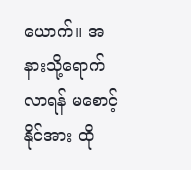ယောက်။ အနားသို့ရောက်လာရန် မစောင့်နိုင်အား ထို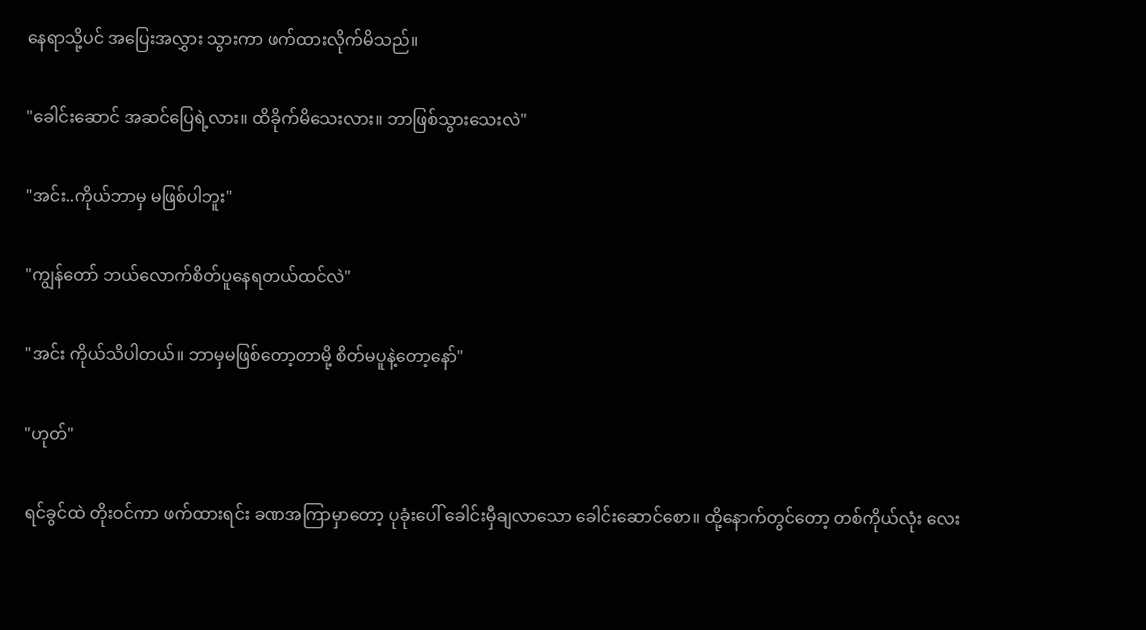နေရာသို့ပင် အပြေးအလွှား သွားကာ ဖက်ထားလိုက်မိသည်။

"ခေါင်းဆောင် အဆင်ပြေရဲ့လား။ ထိခိုက်မိသေးလား။ ဘာဖြစ်သွားသေးလဲ"

"အင်း..ကိုယ်ဘာမှ မဖြစ်ပါဘူး"

"ကျွန်တော် ဘယ်လောက်စိတ်ပူနေရတယ်ထင်လဲ"

"အင်း ကိုယ်သိပါတယ်။ ဘာမှမဖြစ်တော့တာမို့ စိတ်မပူနဲ့တော့နော်"

"ဟုတ်"

ရင်ခွင်ထဲ တိုးဝင်ကာ ဖက်ထားရင်း ခဏအကြာမှာတော့ ပုခုံးပေါ် ခေါင်းမှီချလာသော ခေါင်းဆောင်စော။ ထို့နောက်တွင်တော့ တစ်ကိုယ်လုံး လေး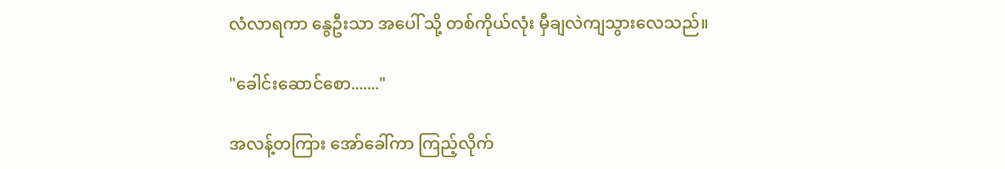လံလာရကာ နွေဦးသာ အပေါ် သို့ တစ်ကိုယ်လုံး မှီချလဲကျသွားလေသည်။

"ခေါင်းဆောင်စော......."

အလန့်တကြား အော်ခေါ်ကာ ကြည့်လိုက်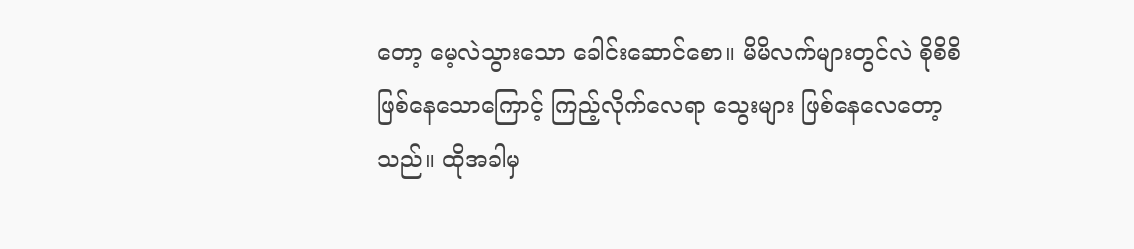တော့ မေ့လဲသွားသော ခေါင်းဆောင်စော။ မိမိလက်များတွင်လဲ စိုစိစိဖြစ်နေသောကြောင့် ကြည့်လိုက်လေရာ သွေးများ ဖြစ်နေလေတော့သည်။ ထိုအခါမှ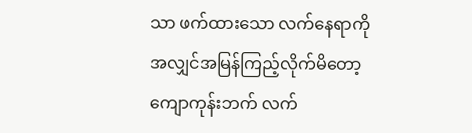သာ ဖက်ထားသော လက်နေရာကို အလျှင်အမြန်ကြည့်လိုက်မိတော့ ကျောကုန်းဘက် လက်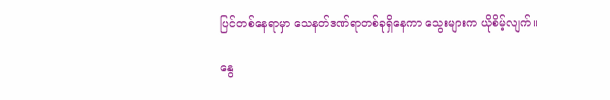ပြင်တစ်နေရာမှာ သေနတ်ဒဏ်ရာတစ်ခုရှိနေကာ သွေးများက ယိုစိမ့်လျက်။

နွေ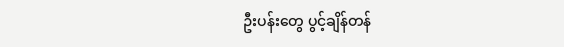ဦးပန်းတွေ ပွင့်ချိန်တန်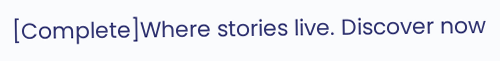[Complete]Where stories live. Discover now